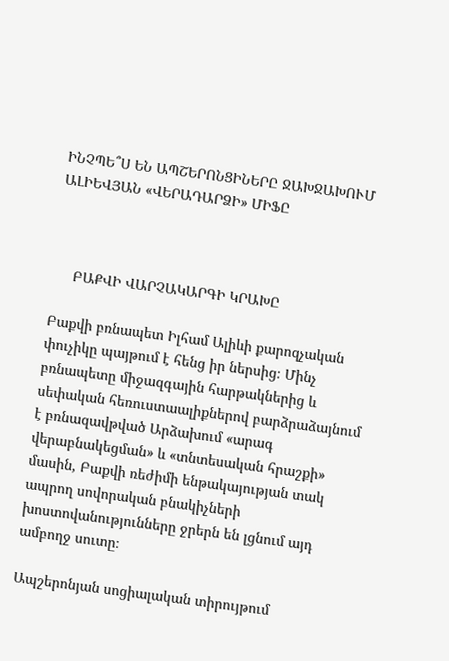ԻՆՉՊԵ՞Ս ԵՆ ԱՊՇԵՐՈՆՑԻՆԵՐԸ ՋԱԽՋԱԽՈՒՄ ԱԼԻԵՎՅԱՆ «ՎԵՐԱԴԱՐՁԻ» ՄԻՖԸ



     ԲԱՔՎԻ ՎԱՐՉԱԿԱՐԳԻ ԿՐԱԽԸ

Բաքվի բռնապետ Իլհամ Ալիևի քարոզչական փուչիկը պայթում է հենց իր ներսից։ Մինչ բռնապետը միջազգային հարթակներից և սեփական հեռուստաալիքներով բարձրաձայնում է բռնազավթված Արձախում «արագ վերաբնակեցման» և «տնտեսական հրաշքի» մասին, Բաքվի ռեժիմի ենթակայության տակ ապրող սովորական բնակիչների խոստովանությունները ջրերն են լցնում այդ ամբողջ սուտը։

Ապշերոնյան սոցիալական տիրույթում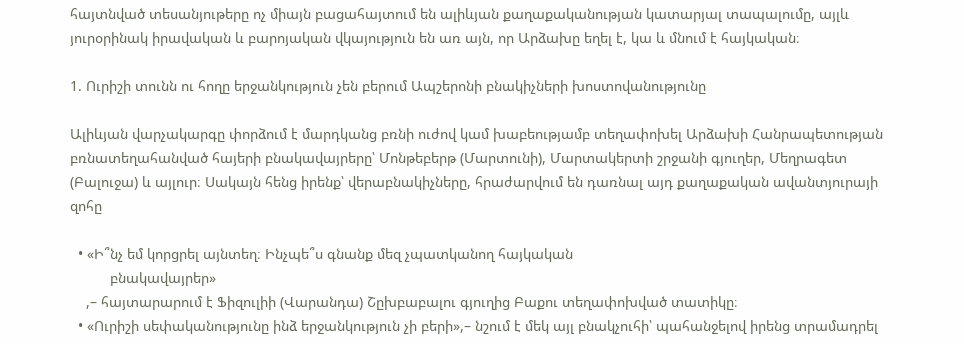հայտնված տեսանյութերը ոչ միայն բացահայտում են ալիևյան քաղաքականության կատարյալ տապալումը, այլև յուրօրինակ իրավական և բարոյական վկայություն են առ այն, որ Արձախը եղել է, կա և մնում է հայկական։

1. Ուրիշի տունն ու հողը երջանկություն չեն բերում Ապշերոնի բնակիչների խոստովանությունը

Ալիևյան վարչակարգը փորձում է մարդկանց բռնի ուժով կամ խաբեությամբ տեղափոխել Արձախի Հանրապետության բռնատեղահանված հայերի բնակավայրերը՝ Մոնթեբերթ (Մարտունի), Մարտակերտի շրջանի գյուղեր, Մեղրագետ (Բալուջա) և այլուր։ Սակայն հենց իրենք՝ վերաբնակիչները, հրաժարվում են դառնալ այդ քաղաքական ավանտյուրայի զոհը

  • «Ի՞նչ եմ կորցրել այնտեղ։ Ինչպե՞ս գնանք մեզ չպատկանող հայկական
          բնակավայրեր»
    ,– հայտարարում է Ֆիզուլիի (Վարանդա) Շըխբաբալու գյուղից Բաքու տեղափոխված տատիկը։
  • «Ուրիշի սեփականությունը ինձ երջանկություն չի բերի»,– նշում է մեկ այլ բնակչուհի՝ պահանջելով իրենց տրամադրել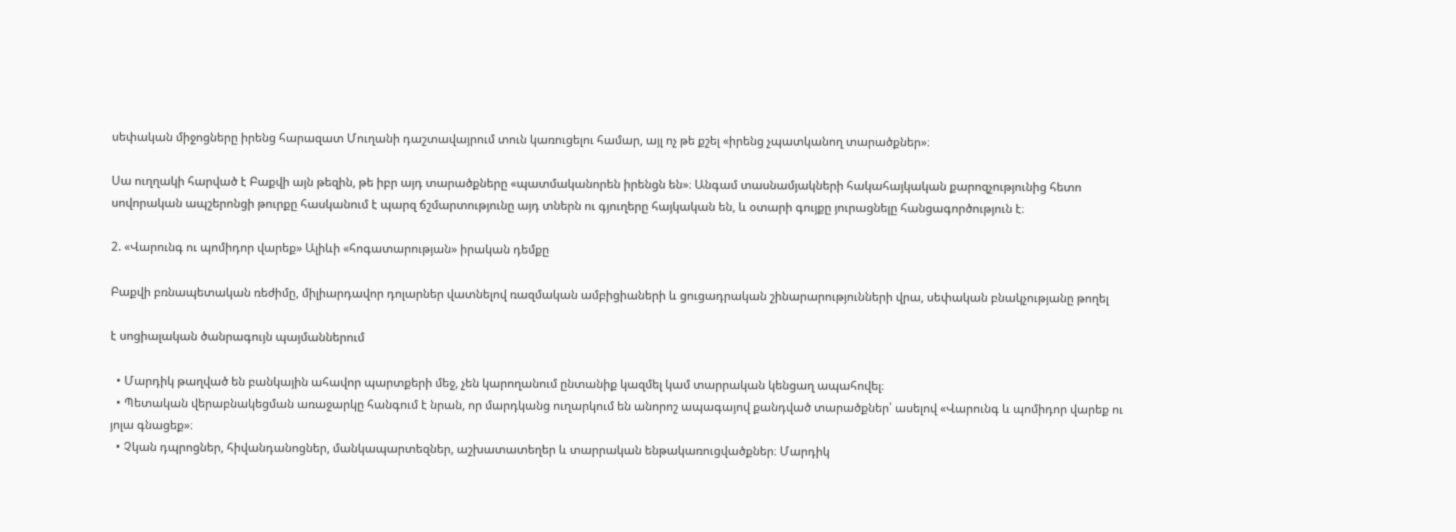սեփական միջոցները իրենց հարազատ Մուղանի դաշտավայրում տուն կառուցելու համար, այլ ոչ թե քշել «իրենց չպատկանող տարածքներ»։

Սա ուղղակի հարված է Բաքվի այն թեզին, թե իբր այդ տարածքները «պատմականորեն իրենցն են»։ Անգամ տասնամյակների հակահայկական քարոզչությունից հետո սովորական ապշերոնցի թուրքը հասկանում է պարզ ճշմարտությունը այդ տներն ու գյուղերը հայկական են, և օտարի գույքը յուրացնելը հանցագործություն է։

2. «Վարունգ ու պոմիդոր վարեք» Ալիևի «հոգատարության» իրական դեմքը

Բաքվի բռնապետական ռեժիմը, միլիարդավոր դոլարներ վատնելով ռազմական ամբիցիաների և ցուցադրական շինարարությունների վրա, սեփական բնակչությանը թողել

է սոցիալական ծանրագույն պայմաններում

  • Մարդիկ թաղված են բանկային ահավոր պարտքերի մեջ, չեն կարողանում ընտանիք կազմել կամ տարրական կենցաղ ապահովել։
  • Պետական վերաբնակեցման առաջարկը հանգում է նրան, որ մարդկանց ուղարկում են անորոշ ապագայով քանդված տարածքներ՝ ասելով «Վարունգ և պոմիդոր վարեք ու յոլա գնացեք»։
  • Չկան դպրոցներ, հիվանդանոցներ, մանկապարտեզներ, աշխատատեղեր և տարրական ենթակառուցվածքներ։ Մարդիկ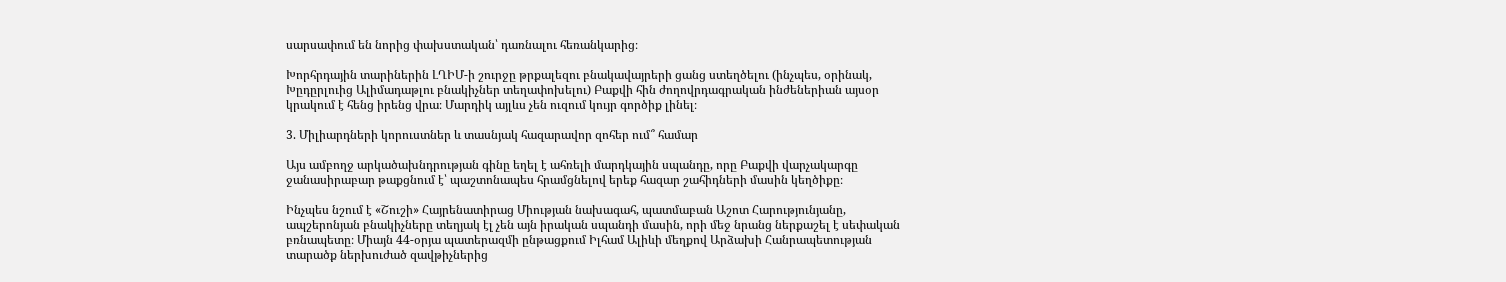սարսափում են նորից փախստական՝ դառնալու հեռանկարից։

Խորհրդային տարիներին ԼՂԻՄ-ի շուրջը թրքալեզու բնակավայրերի ցանց ստեղծելու (ինչպես, օրինակ, Խըդըրլուից Ալիմադաթլու բնակիչներ տեղափոխելու) Բաքվի հին ժողովրդագրական ինժեներիան այսօր կրակում է հենց իրենց վրա։ Մարդիկ այլևս չեն ուզում կույր գործիք լինել։

3. Միլիարդների կորուստներ և տասնյակ հազարավոր զոհեր ում՞ համար

Այս ամբողջ արկածախնդրության գինը եղել է ահռելի մարդկային սպանդը, որը Բաքվի վարչակարգը ջանասիրաբար թաքցնում է՝ պաշտոնապես հրամցնելով երեք հազար շահիդների մասին կեղծիքը։

Ինչպես նշում է «Շուշի» Հայրենատիրաց Միության նախագահ, պատմաբան Աշոտ Հարությունյանը, ապշերոնյան բնակիչները տեղյակ էլ չեն այն իրական սպանդի մասին, որի մեջ նրանց ներքաշել է սեփական բռնապետը։ Միայն 44-օրյա պատերազմի ընթացքում Իլհամ Ալիևի մեղքով Արձախի Հանրապետության տարածք ներխուժած զավթիչներից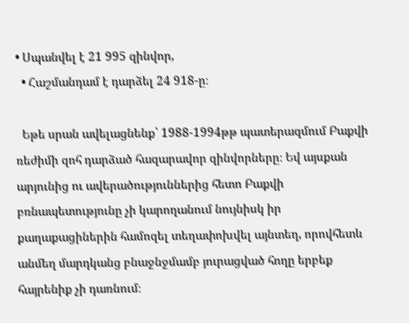• Սպանվել է 21 995 զինվոր,
  • Հաշմանդամ է դարձել 24 918-ը։

  Եթե սրան ավելացնենք՝ 1988-1994թթ պատերազմում Բաքվի ռեժիմի զոհ դարձած հազարավոր զինվորները։ Եվ այսքան արյունից ու ավերածություններից հետո Բաքվի բռնապետությունը չի կարողանում նույնիսկ իր քաղաքացիներին համոզել տեղափոխվել այնտեղ, որովհետև անմեղ մարդկանց բնաջնջմամբ յուրացված հողը երբեք հայրենիք չի դառնում։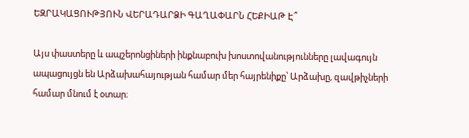ԵԶՐԱԿԱՑՈՒԹՅՈՒՆ ՎԵՐԱԴԱՐՁԻ ԳԱՂԱՓԱՐՆ ՀԵՔԻԱԹ Է՞

Այս փաստերը և ապշերոնցիների ինքնաբուխ խոստովանությունները լավագույն ապացույցն են Արձախահայության համար մեր հայրենիքը՝ Արձախը, զավթիչների  համար մնում է օտար։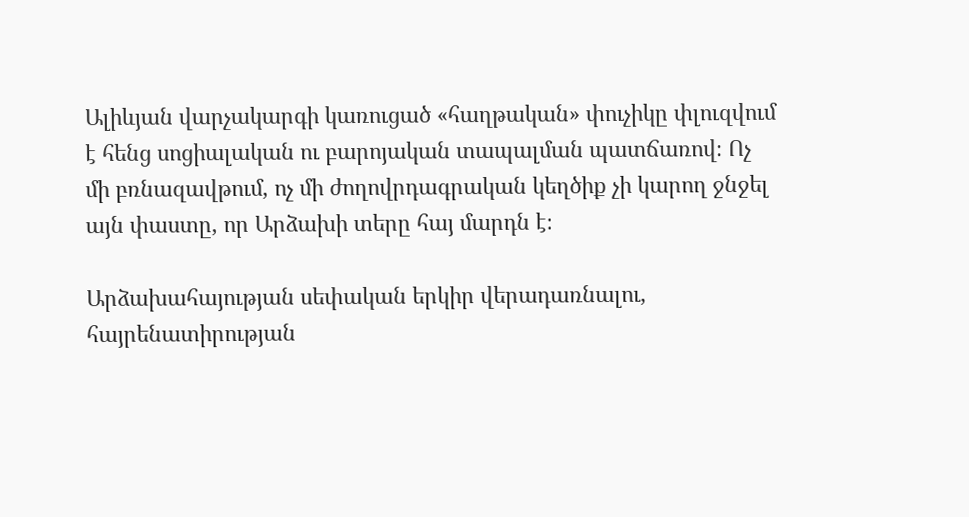Ալիևյան վարչակարգի կառուցած «հաղթական» փուչիկը փլուզվում է հենց սոցիալական ու բարոյական տապալման պատճառով։ Ոչ մի բռնազավթում, ոչ մի ժողովրդագրական կեղծիք չի կարող ջնջել այն փաստը, որ Արձախի տերը հայ մարդն է։

Արձախահայության սեփական երկիր վերադառնալու, հայրենատիրության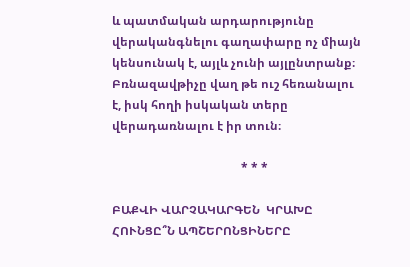և պատմական արդարությունը վերականգնելու գաղափարը ոչ միայն կենսունակ է, այլև չունի այլընտրանք։ Բռնազավթիչը վաղ թե ուշ հեռանալու է, իսկ հողի իսկական տերը վերադառնալու է իր տուն։

                                           * * *

ԲԱՔՎԻ ՎԱՐՉԱԿԱՐԳԵՆ  ԿՐԱԽԸ ՀՈՒՆՑԸ՞Ն ԱՊՇԵՐՈՆՑԻՆԵՐԸ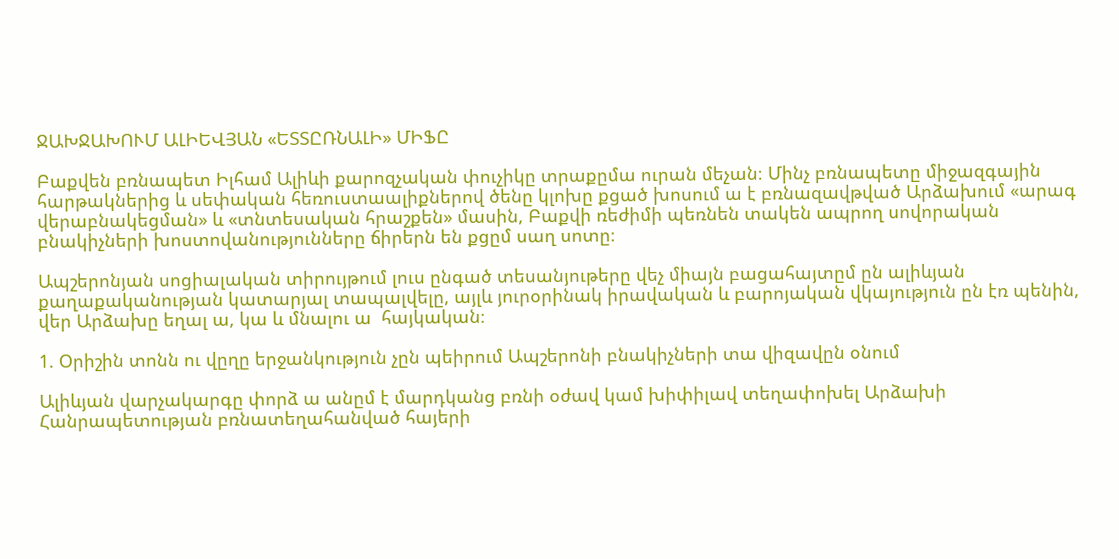ՋԱԽՋԱԽՈՒՄ ԱԼԻԵՎՅԱՆ «ԵՏՏԸՌՆԱԼԻ» ՄԻՖԸ

Բաքվեն բռնապետ Իլհամ Ալիևի քարոզչական փուչիկը տրաքըմա ուրան մեչան։ Մինչ բռնապետը միջազգային հարթակներից և սեփական հեռուստաալիքներով ծենը կլոխը քցած խոսում ա է բռնազավթված Արձախում «արագ վերաբնակեցման» և «տնտեսական հրաշքեն» մասին, Բաքվի ռեժիմի պեռնեն տակեն ապրող սովորական բնակիչների խոստովանությունները ճիրերն են քցըմ սաղ սոտը։

Ապշերոնյան սոցիալական տիրույթում լուս ընգած տեսանյութերը վեչ միայն բացահայտըմ ըն ալիևյան քաղաքականության կատարյալ տապալվելը, այլև յուրօրինակ իրավական և բարոյական վկայություն ըն էռ պենին, վեր Արձախը եղալ ա, կա և մնալու ա  հայկական։

1. Օրիշին տոնն ու վըղը երջանկություն չըն պեիրում Ապշերոնի բնակիչների տա վիզավըն օնում

Ալիևյան վարչակարգը փորձ ա անըմ է մարդկանց բռնի օժավ կամ խիփիլավ տեղափոխել Արձախի Հանրապետության բռնատեղահանված հայերի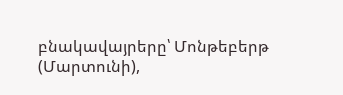բնակավայրերը՝ Մոնթեբերթ (Մարտունի),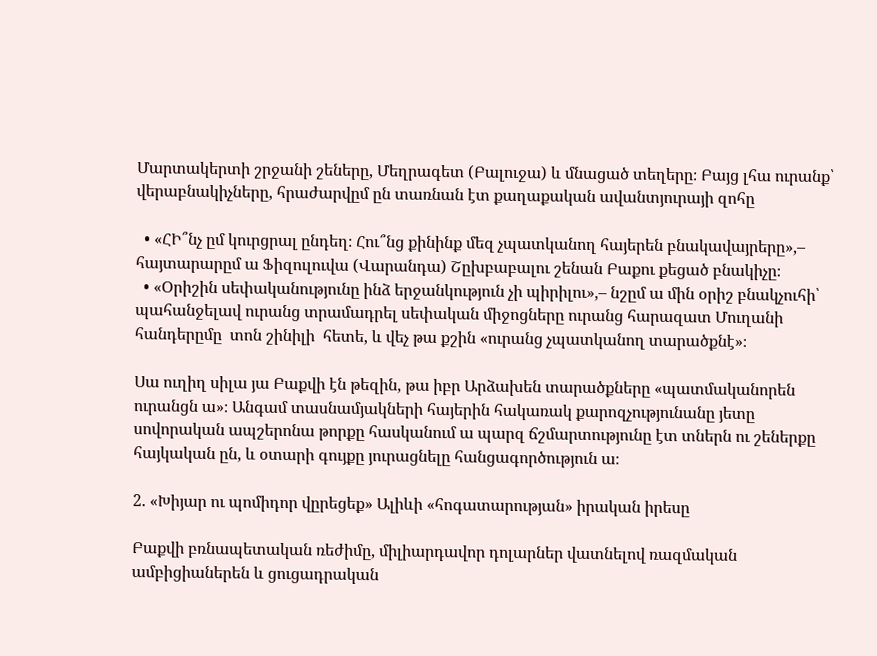Մարտակերտի շրջանի շեները, Մեղրագետ (Բալուջա) և մնացած տեղերը։ Բայց լհա ուրանք՝ վերաբնակիչները, հրաժարվըմ ըն տառնան էտ քաղաքական ավանտյուրայի զոհը

  • «ՀԻ՞նչ ըմ կուրցրալ ընդեղ։ Հու՞նց քինինք մեզ չպատկանող հայերեն բնակավայրերը»,– հայտարարըմ ա Ֆիզուլուվա (Վարանդա) Շըխբաբալու շենան Բաքու քեցած բնակիչը։
  • «Օրիշին սեփականությունը ինձ երջանկություն չի պիրիլու»,– նշըմ ա մին օրիշ բնակչուհի՝ պահանջելավ ուրանց տրամադրել սեփական միջոցները ուրանց հարազատ Մուղանի հանդերըմը  տոն շինիլի  հետե, և վեչ թա քշին «ուրանց չպատկանող տարածքնէ»։

Սա ուղիղ սիլա յա Բաքվի էն թեզին, թա իբր Արձախեն տարածքները «պատմականորեն ուրանցն ա»։ Անգամ տասնամյակների հայերին հակառակ քարոզչությունանը յետը սովորական ապշերոնա թորքը հասկանում ա պարզ ճշմարտությունը էտ տներն ու շեներքը հայկական ըն, և օտարի գույքը յուրացնելը հանցագործություն ա։

2. «Խիյար ու պոմիդոր վըրեցեք» Ալիևի «հոգատարության» իրական իրեսը

Բաքվի բռնապետական ռեժիմը, միլիարդավոր դոլարներ վատնելով ռազմական ամբիցիաներեն և ցուցադրական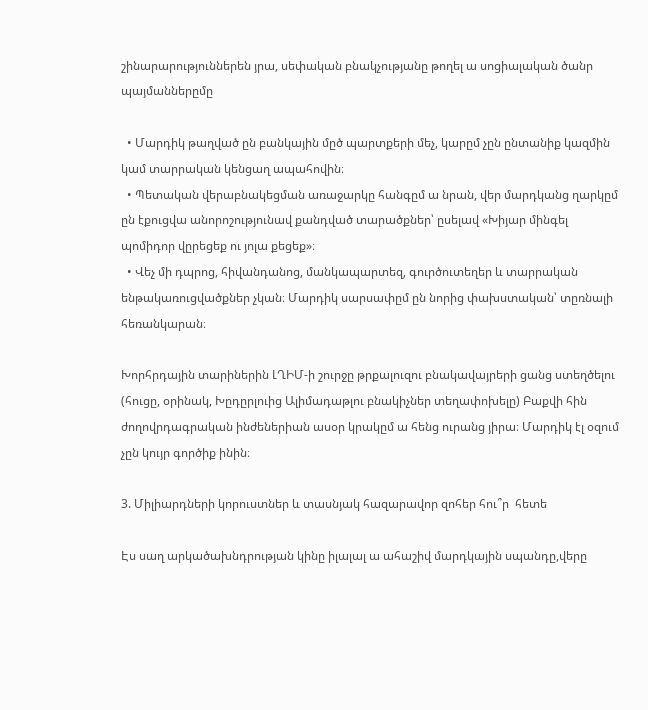շինարարություններեն յրա, սեփական բնակչությանը թողել ա սոցիալական ծանր պայմաններըմը

  • Մարդիկ թաղված ըն բանկային մըծ պարտքերի մեչ, կարըմ չըն ընտանիք կազմին կամ տարրական կենցաղ ապահովին։
  • Պետական վերաբնակեցման առաջարկը հանգըմ ա նրան, վեր մարդկանց ղարկըմ ըն էքուցվա անորոշությունավ քանդված տարածքներ՝ ըսելավ «Խիյար մինգել  պոմիդոր վըրեցեք ու յոլա քեցեք»։
  • Վեչ մի դպրոց, հիվանդանոց, մանկապարտեզ, գուրծուտեղեր և տարրական ենթակառուցվածքներ չկան։ Մարդիկ սարսափըմ ըն նորից փախստական՝ տըռնալի հեռանկարան։

Խորհրդային տարիներին ԼՂԻՄ-ի շուրջը թրքալուզու բնակավայրերի ցանց ստեղծելու (հուցը, օրինակ, Խըդըրլուից Ալիմադաթլու բնակիչներ տեղափոխելը) Բաքվի հին ժողովրդագրական ինժեներիան ասօր կրակըմ ա հենց ուրանց յիրա։ Մարդիկ էլ օզում չըն կույր գործիք ինին։

3. Միլիարդների կորուստներ և տասնյակ հազարավոր զոհեր հու՞ր  հետե

Էս սաղ արկածախնդրության կինը իլալալ ա ահաշիվ մարդկային սպանդը,վերը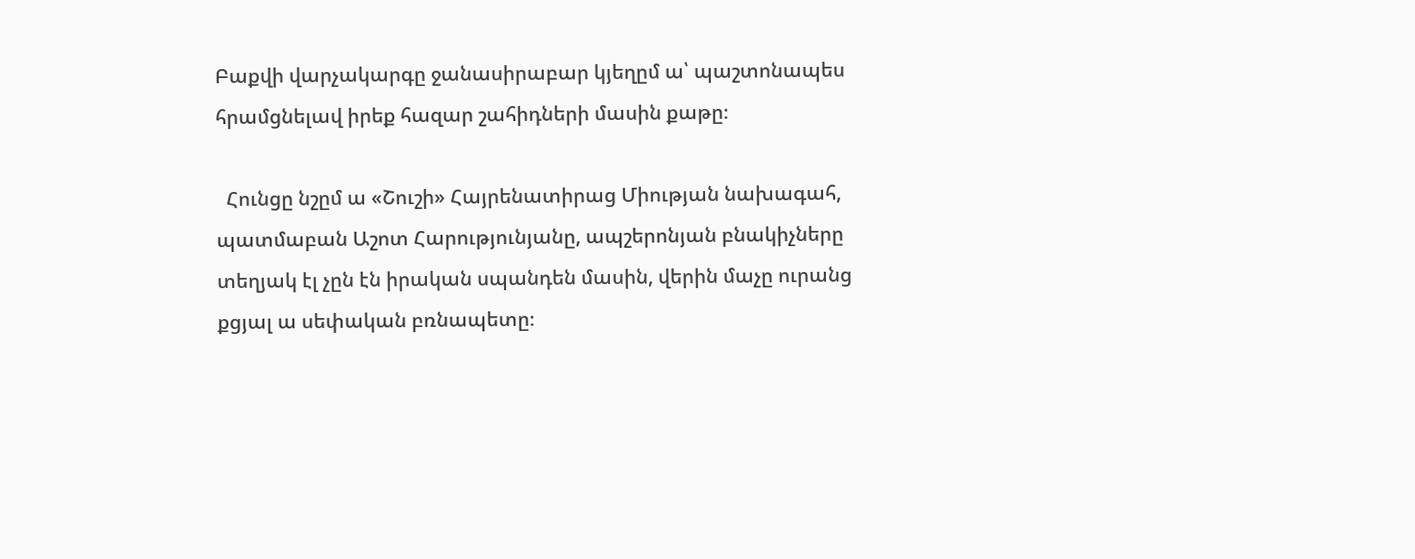Բաքվի վարչակարգը ջանասիրաբար կյեղըմ ա՝ պաշտոնապես հրամցնելավ իրեք հազար շահիդների մասին քաթը։

  Հունցը նշըմ ա «Շուշի» Հայրենատիրաց Միության նախագահ, պատմաբան Աշոտ Հարությունյանը, ապշերոնյան բնակիչները տեղյակ էլ չըն էն իրական սպանդեն մասին, վերին մաչը ուրանց քցյալ ա սեփական բռնապետը։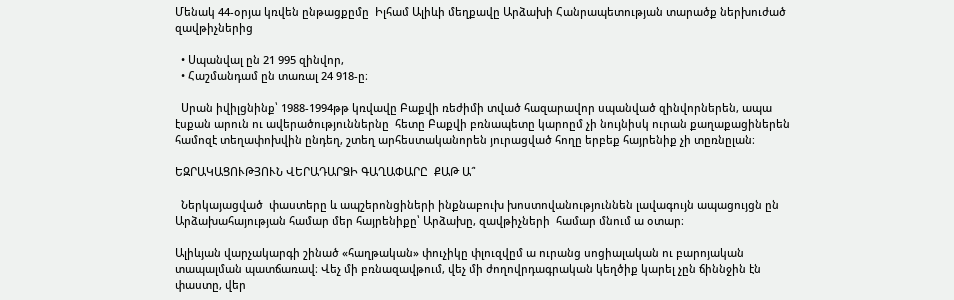Մենակ 44-օրյա կռվեն ընթացքըմը  Իլհամ Ալիևի մեղքավը Արձախի Հանրապետության տարածք ներխուժած զավթիչներից

  • Սպանվալ ըն 21 995 զինվոր,
  • Հաշմանդամ ըն տառալ 24 918-ը։

  Սրան իվիլցնինք՝ 1988-1994թթ կռվավը Բաքվի ռեժիմի տված հազարավոր սպանված զինվորներեն, ապա էսքան արուն ու ավերածություններնը  հետը Բաքվի բռնապետը կարոըմ չի նույնիսկ ուրան քաղաքացիներեն համոզէ տեղափոխվին ընդեղ, շտեղ արհեստականորեն յուրացված հողը երբեք հայրենիք չի տըռնըլան։

ԵԶՐԱԿԱՑՈՒԹՅՈՒՆ ՎԵՐԱԴԱՐՁԻ ԳԱՂԱՓԱՐԸ  ՔԱԹ Ա՞

  Ներկայացված  փաստերը և ապշերոնցիների ինքնաբուխ խոստովանություննեն լավագույն ապացույցն ըն Արձախահայության համար մեր հայրենիքը՝ Արձախը, զավթիչների  համար մնում ա օտար։

Ալիևյան վարչակարգի շինած «հաղթական» փուչիկը փլուզվըմ ա ուրանց սոցիալական ու բարոյական տապալման պատճառավ։ Վեչ մի բռնազավթում, վեչ մի ժողովրդագրական կեղծիք կարել չըն ճիննջին էն փաստը, վեր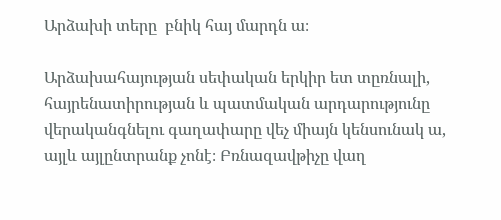Արձախի տերը  բնիկ հայ մարդն ա։

Արձախահայության սեփական երկիր ետ տըռնալի, հայրենատիրության և պատմական արդարությունը վերականգնելու գաղափարը վեչ միայն կենսունակ ա, այլև այլընտրանք չոնէ։ Բռնազավթիչը վաղ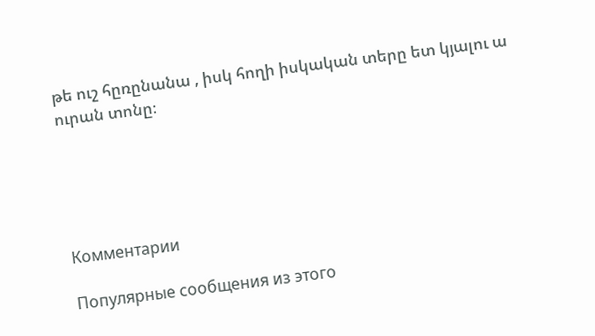թե ուշ հըռընանա , իսկ հողի իսկական տերը ետ կյալու ա ուրան տոնը։





Комментарии

Популярные сообщения из этого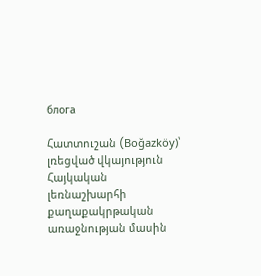блога

Հատտուշան (Boğazköy)՝ լռեցված վկայություն Հայկական լեռնաշխարհի քաղաքակրթական առաջնության մասին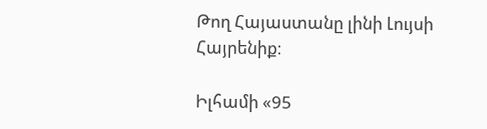Թող Հայաստանը լինի Լույսի Հայրենիք։

Իլհամի «95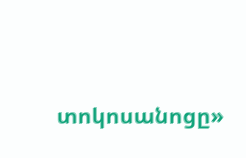տոկոսանոցը»